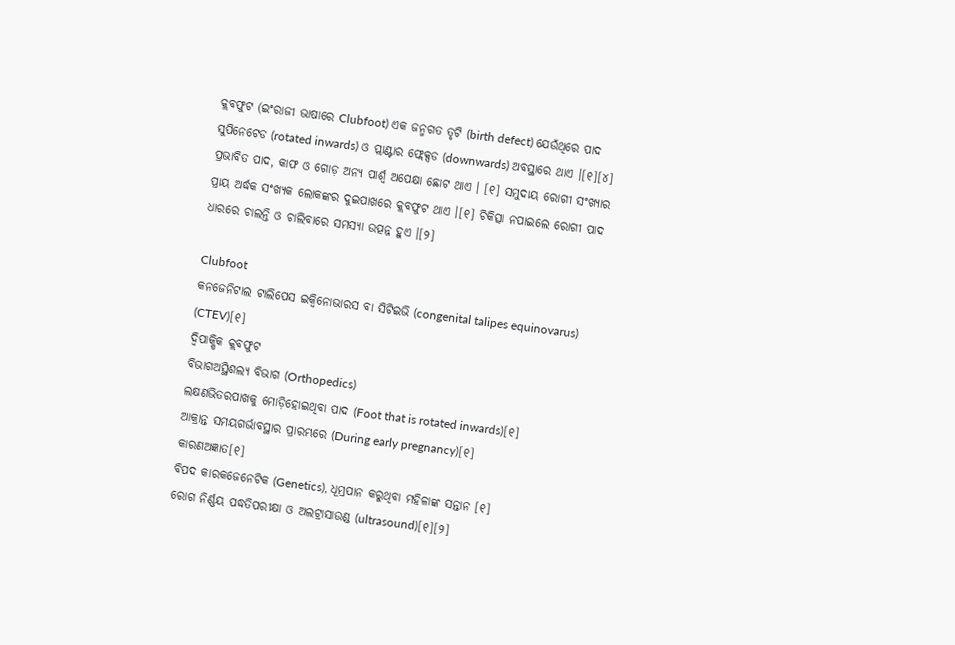କ୍ଲବଫୁଟ (ଇଂରାଜୀ ଭାଷାରେ Clubfoot) ଏକ ଜନ୍ମଗତ ତୃଟି (birth defect) ଯେଉଁଥିରେ ପାଦ ସୁପିନେଟେଡ (rotated inwards) ଓ ପ୍ଲାଣ୍ଟାର ଫ୍ଲେକ୍ସଡ (downwards) ଅବସ୍ଥାରେ ଥାଏ ।[୧][୪] ପ୍ରଭାବିତ ପାଦ, କାଫ ଓ ଗୋଡ଼ ଅନ୍ୟ ପାର୍ଶ୍ୱ ଅପେକ୍ଷା ଛୋଟ ଥାଏ । [୧] ସମୁଦାୟ ରୋଗୀ ସଂଖ୍ୟାର ପ୍ରାୟ ଅର୍ଦ୍ଧକ ସଂଖ୍ୟକ ଲୋକଙ୍କର ଦୁଇପାଖରେ କ୍ଲବଫୁଟ ଥାଏ ।[୧] ଚିକିତ୍ସା ନ‌ପାଇଲେ ରୋଗୀ ପାଦ ଧାରରେ ଚାଲନ୍ତି ଓ ଚାଲିବାରେ ସମସ୍ୟା ଉତ୍ପନ୍ନ ହୁଏ ।[୨]

Clubfoot
କନ‌ଜେନିଟାଲ ଟାଲିପେସ ଇକ୍ୱିନୋଭାରସ ବା ସିଟିଇଭି (congenital talipes equinovarus) (CTEV)[୧]
ଦ୍ୱିପାକ୍ଷିକ କ୍ଲବଫୁଟ
ବିଭାଗଅସ୍ଥିଶଲ୍ୟ ବିଭାଗ (Orthopedics)
ଲକ୍ଷଣଭିତରପାଖକୁ ମୋଡ଼ିହୋଇଥିବା ପାଦ (Foot that is rotated inwards)[୧]
ଆକ୍ରାନ୍ତ ସମୟଗର୍ଭାବସ୍ଥାର ପ୍ରାରମ୍ଭରେ (During early pregnancy)[୧]
କାରଣଅଜ୍ଞାତ[୧]
ବିପଦ କାରକଜେନେଟିକ (Genetics), ଧୂମ୍ରପାନ କରୁଥିବା ମହିଳାଙ୍କ ସନ୍ତାନ [୧]
ରୋଗ ନିର୍ଣ୍ଣୟ ପଦ୍ଧତିପରୀକ୍ଷା ଓ ଅଲଟ୍ରାସାଉଣ୍ଡ (ultrasound)[୧][୨]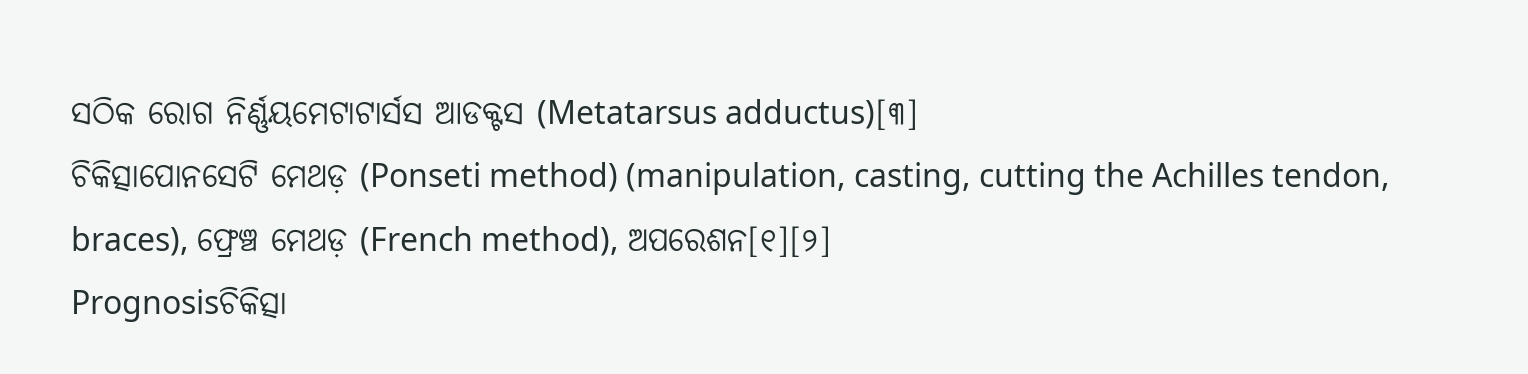ସଠିକ ରୋଗ ନିର୍ଣ୍ଣୟମେଟାଟାର୍ସସ ଆଡକ୍ଟସ (Metatarsus adductus)[୩]
ଚିକିତ୍ସାପୋନସେଟି ମେଥଡ଼ (Ponseti method) (manipulation, casting, cutting the Achilles tendon, braces), ଫ୍ରେଞ୍ଚ ମେଥଡ଼ (French method), ଅପରେଶନ[୧][୨]
Prognosisଚିକିତ୍ସା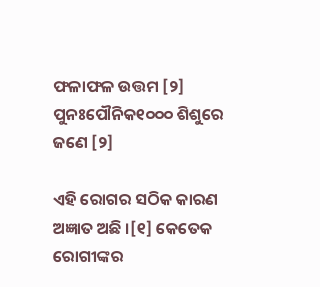ଫଳାଫଳ ଉତ୍ତମ [୨]
ପୁନଃପୌନିକ୧୦୦୦ ଶିଶୁରେ ଜଣେ [୨]

ଏହି ରୋଗର ସଠିକ କାରଣ ଅଜ୍ଞାତ ଅଛି ।[୧] କେତେକ ରୋଗୀଙ୍କର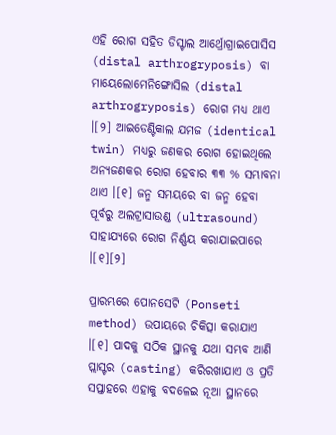ଏହି ରୋଗ ସ‌ହିତ ଡିସ୍ଟାଲ ଆର୍ଥ୍ରୋଗ୍ରାଇପୋସିସ (distal arthrogryposis) ବା ମାୟେଲୋମେନିଙ୍ଗୋସିଲ (distal arthrogryposis) ରୋଗ ମଧ୍ୟ ଥାଏ ।[୨] ଆଇଡେଣ୍ଟିକାଲ ଯମଜ (identical twin) ମଧ୍ୟରୁ ଜ‌ଣକର ରୋଗ ହୋଇଥିଲେ ଅନ୍ୟଜଣକର ରୋଗ ହେବାର ୩୩ % ସମ୍ଭାବନା ଥାଏ ।[୧] ଜନ୍ମ ସମୟରେ ବା ଜନ୍ମ ହେବା ପୂର୍ବରୁ ଅଲଟ୍ରାସାଉଣ୍ଡ (ultrasound) ସାହାଯ୍ୟରେ ରୋଗ ନିର୍ଣ୍ଣୟ କରାଯାଇପାରେ ।[୧][୨]

ପ୍ରାରମ୍ଭରେ ପୋନସେଟି (Ponseti method) ଉପାୟରେ ଚିକିତ୍ସା କରାଯାଏ ।[୧] ପାଦକୁ ସଠିକ ସ୍ଥାନ‌କୁ ଯଥା ସମ୍ଭବ ଆଣି ପ୍ଲାସ୍ଟର (casting) କରିରଖାଯାଏ ଓ ପ୍ରତି ସପ୍ତାହରେ ଏହାକୁ ବଦଳେଇ ନୂଆ ସ୍ଥାନରେ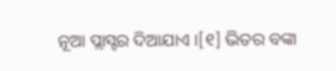ନୂଆ ପ୍ଲାସ୍ଟର ଦିଆଯାଏ ।[୧] ଭିତର ବଙ୍କା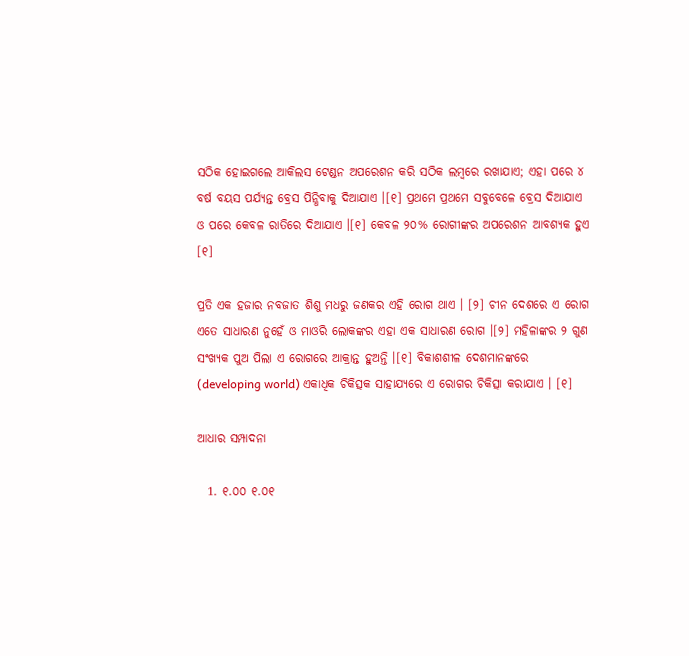ସଠିକ ହୋଇଗଲେ ଆକିଲସ ଟେଣ୍ଡନ ଅପରେଶନ କରି ସଠିକ ଲମ୍ବରେ ରଖାଯାଏ; ଏହା ପରେ ୪ ବର୍ଷ ବୟସ ପର୍ଯ୍ୟନ୍ତ ବ୍ରେସ ପିନ୍ଧିବାକୁ ଦିଆଯାଏ ।[୧] ପ୍ରଥମେ ପ୍ରଥମେ ସବୁବେଳେ ବ୍ରେସ ଦିଆଯାଏ ଓ ପରେ କେବଳ ରାତିରେ ଦିଆଯାଏ ।[୧] କେବଳ ୨୦% ରୋଗୀଙ୍କର ଅପରେଶନ ଆବଶ୍ୟକ ହୁଏ [୧]

ପ୍ରତି ଏକ ହଜାର ନବଜାତ ଶିଶୁ ମଧରୁ ଜଣକର ଏହି ରୋଗ ଥାଏ । [୨] ଚୀନ ଦେଶରେ ଏ ରୋଗ ଏତେ ସାଧାରଣ ନୁହେଁ ଓ ମାଓରି ଲୋକଙ୍କର ଏହା ଏକ ସାଧାରଣ ରୋଗ ।[୨] ମହିଳାଙ୍କର ୨ ଗୁଣ ସଂଖ୍ୟକ ପୁଅ ପିଲା ଏ ରୋଗରେ ଆକ୍ରାନ୍ତ ହୁଅନ୍ତି ।[୧] ବିକାଶଶୀଳ ଦେଶମାନଙ୍କରେ (developing world) ଏକାଧିକ ଚିକିତ୍ସକ ସାହାଯ୍ୟରେ ଏ ରୋଗର ଚିକିତ୍ସା କରାଯାଏ । [୧]

ଆଧାର ସମ୍ପାଦନା

  1. ୧.୦୦ ୧.୦୧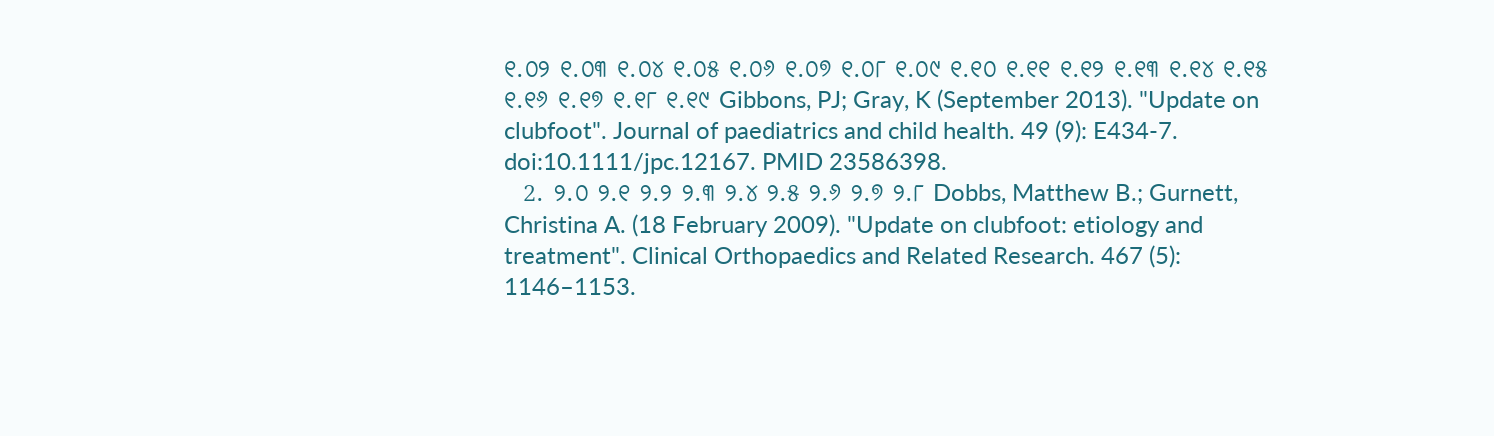୧.୦୨ ୧.୦୩ ୧.୦୪ ୧.୦୫ ୧.୦୬ ୧.୦୭ ୧.୦୮ ୧.୦୯ ୧.୧୦ ୧.୧୧ ୧.୧୨ ୧.୧୩ ୧.୧୪ ୧.୧୫ ୧.୧୬ ୧.୧୭ ୧.୧୮ ୧.୧୯ Gibbons, PJ; Gray, K (September 2013). "Update on clubfoot". Journal of paediatrics and child health. 49 (9): E434-7. doi:10.1111/jpc.12167. PMID 23586398.
  2. ୨.୦ ୨.୧ ୨.୨ ୨.୩ ୨.୪ ୨.୫ ୨.୬ ୨.୭ ୨.୮ Dobbs, Matthew B.; Gurnett, Christina A. (18 February 2009). "Update on clubfoot: etiology and treatment". Clinical Orthopaedics and Related Research. 467 (5): 1146–1153.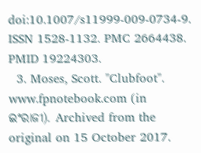doi:10.1007/s11999-009-0734-9. ISSN 1528-1132. PMC 2664438. PMID 19224303.
  3. Moses, Scott. "Clubfoot". www.fpnotebook.com (in ଇଂରାଜୀ). Archived from the original on 15 October 2017.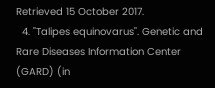Retrieved 15 October 2017.
  4. "Talipes equinovarus". Genetic and Rare Diseases Information Center (GARD) (in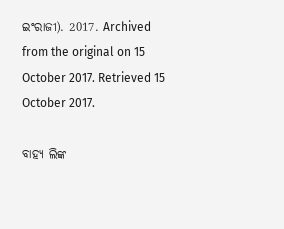ଇଂରାଜୀ). 2017. Archived from the original on 15 October 2017. Retrieved 15 October 2017.

ବାହ୍ୟ ଲିଙ୍କ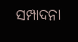ସମ୍ପାଦନା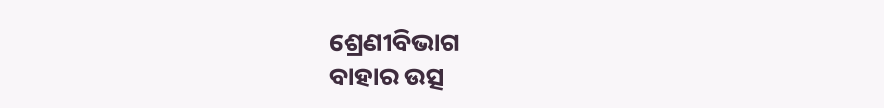ଶ୍ରେଣୀବିଭାଗ
ବାହାର ଉତ୍ସ